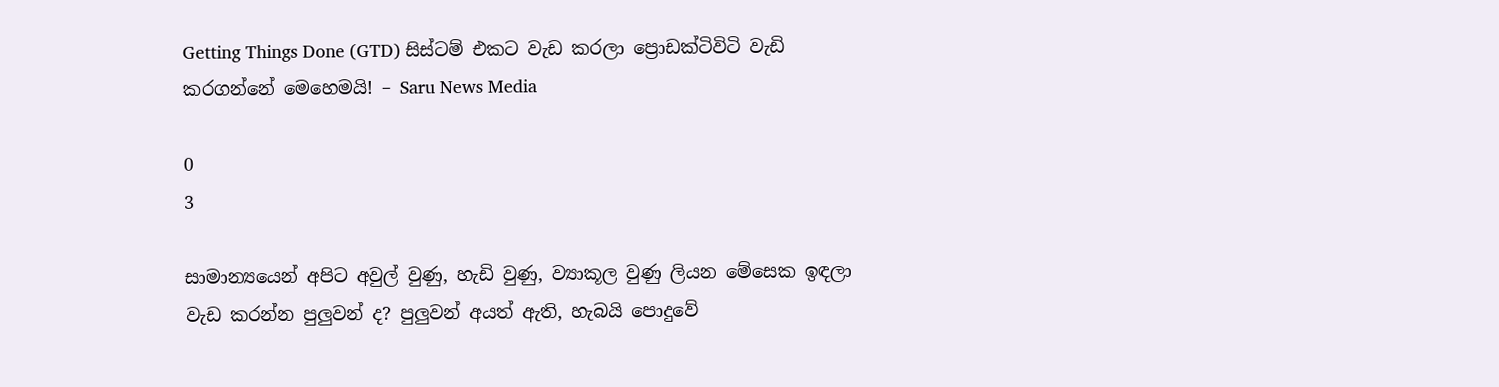Getting Things Done (GTD) සිස්ටම් එකට වැඩ කරලා ප්‍රොඩක්ටිවිටි වැඩි කරගන්නේ මෙහෙමයි! – Saru News Media

0
3

සාමාන්‍යයෙන් අපිට අවුල් වුණු, හැඩි වුණු, ව්‍යාකූල වුණු ලියන මේසෙක ඉඳලා වැඩ කරන්න පුලුවන් ද? පුලුවන් අයත් ඇති, හැබයි පොදුවේ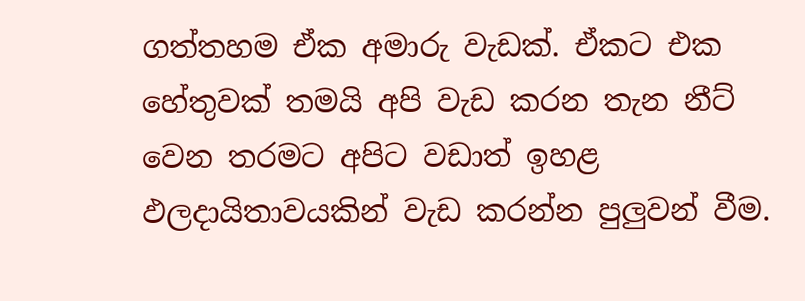ගත්තහම ඒක අමාරු වැඩක්. ඒකට එක හේතුවක් තමයි අපි වැඩ කරන තැන නීට් වෙන තරමට අපිට වඩාත් ඉහළ ඵලදායිතාවයකින් වැඩ කරන්න පුලුවන් වීම.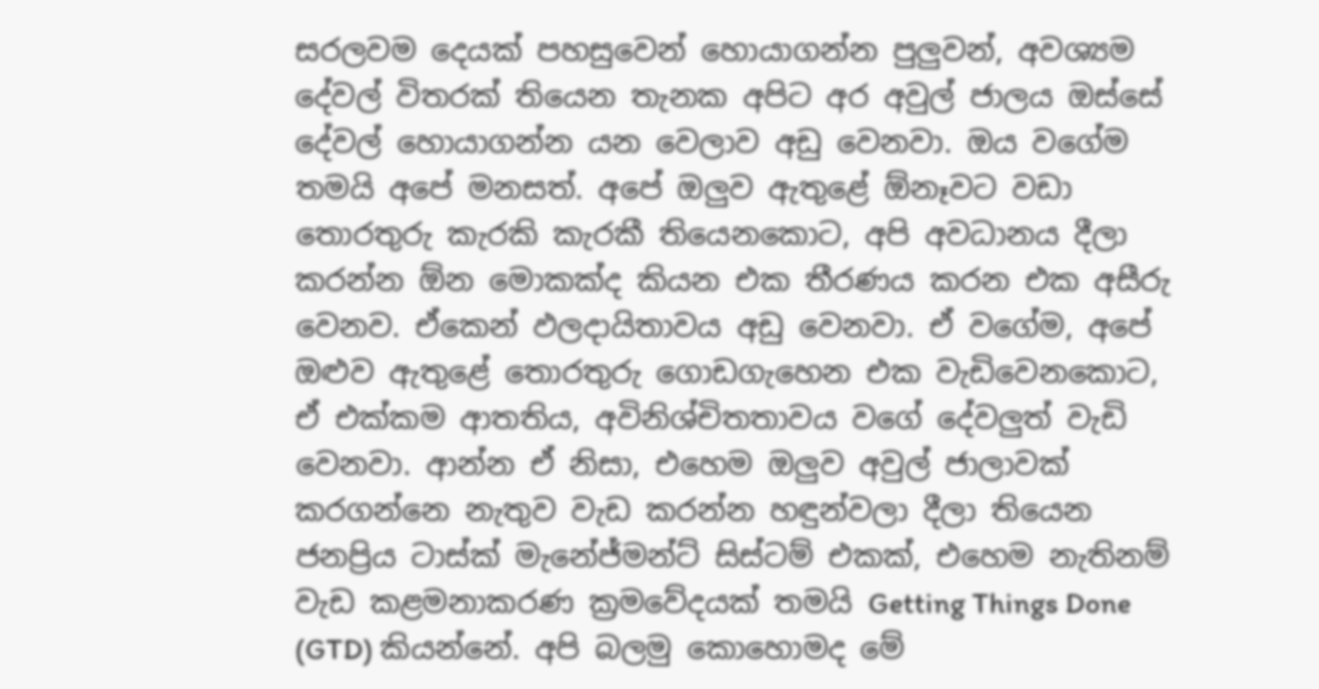සරලවම දෙයක් පහසුවෙන් හොයාගන්න පුලුවන්, අවශ්‍යම දේවල් විතරක් තියෙන තැනක අපිට අර අවුල් ජාලය ඔස්සේ දේවල් හොයාගන්න යන වෙලාව අඩු වෙනවා. ඔය වගේම තමයි අපේ මනසත්. අපේ ඔලුව ඇතුළේ ඕනෑවට වඩා තොරතුරු කැරකි කැරකී තියෙනකොට, අපි අවධානය දීලා කරන්න ඕන මොකක්ද කියන එක තීරණය කරන එක අසීරු වෙනව. ඒකෙන් ඵලදායිතාවය අඩු වෙනවා. ඒ වගේම, අපේ ඔළුව ඇතුළේ තොරතුරු ගොඩගැහෙන එක වැඩිවෙනකොට, ඒ එක්කම ආතතිය, අවිනිශ්චිතතාවය වගේ දේවලුත් වැඩි වෙනවා. ආන්න ඒ නිසා, එහෙම ඔලුව අවුල් ජාලාවක් කරගන්නෙ නැතුව වැඩ කරන්න හඳුන්වලා දීලා තියෙන ජනප්‍රිය ටාස්ක් මැනේජ්මන්ට් සිස්ටම් එකක්, එහෙම නැතිනම් වැඩ කළමනාකරණ ක්‍රමවේදයක් තමයි Getting Things Done (GTD) කියන්නේ. අපි බලමු කොහොමද මේ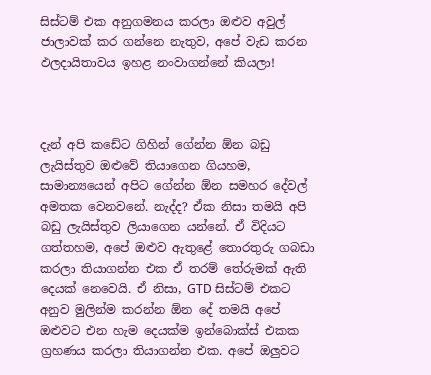සිස්ටම් එක අනුගමනය කරලා ඔළුව අවුල් ජාලාවක් කර ගන්නෙ නැතුව, අපේ වැඩ කරන ඵලදායිතාවය ඉහළ නංවාගන්නේ කියලා!



දැන් අපි කඩේට ගිහින් ගේන්න ඕන බඩු ලැයිස්තුව ඔළුවේ තියාගෙන ගියහම, සාමාන්‍යයෙන් අපිට ගේන්න ඕන සමහර දේවල් අමතක වෙනවනේ. නැද්ද? ඒක නිසා තමයි අපි බඩු ලැයිස්තුව ලියාගෙන යන්නේ. ඒ විදියට ගත්තහම, අපේ ඔළුව ඇතුළේ තොරතුරු ගබඩා කරලා තියාගන්න එක ඒ තරම් තේරුමක් ඇති දෙයක් නෙවෙයි. ඒ නිසා, GTD සිස්ටම් එකට අනුව මුලින්ම කරන්න ඕන දේ තමයි අපේ ඔළුවට එන හැම දෙයක්ම ඉන්බොක්ස් එකක ග්‍රහණය කරලා තියාගන්න එක. අපේ ඔලුවට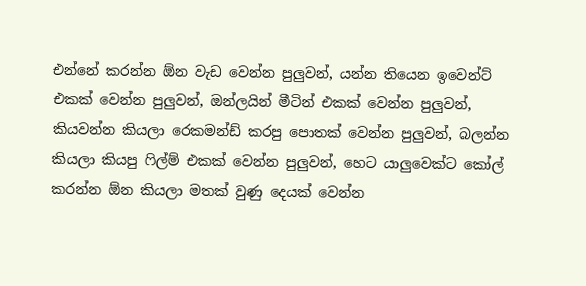එන්නේ කරන්න ඕන වැඩ වෙන්න පුලුවන්, යන්න තියෙන ඉවෙන්ට් එකක් වෙන්න පුලුවන්, ඔන්ලයින් මීටින් එකක් වෙන්න පුලුවන්, කියවන්න කියලා රෙකමන්ඩ් කරපු පොතක් වෙන්න පුලුවන්, බලන්න කියලා කියපු ෆිල්ම් එකක් වෙන්න පුලුවන්, හෙට යාලුවෙක්ට කෝල් කරන්න ඕන කියලා මතක් වුණු දෙයක් වෙන්න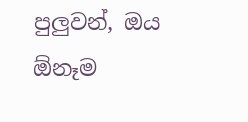පුලුවන්, ඔය ඕනෑම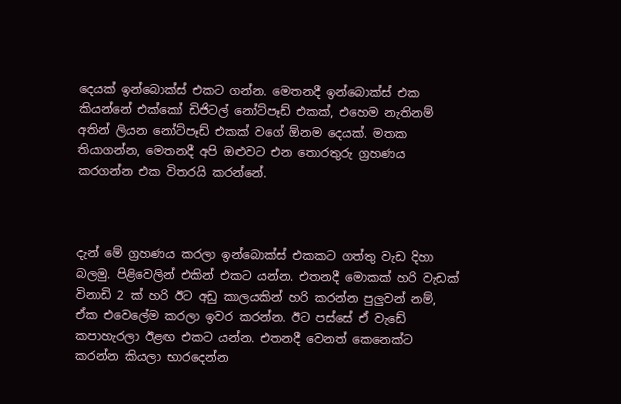දෙයක් ඉන්බොක්ස් එකට ගන්න. මෙතනදී ඉන්බොක්ස් එක කියන්නේ එක්කෝ ඩිජිටල් නෝට්පෑඩ් එකක්, එහෙම නැතිනම් අතින් ලියන නෝට්පෑඩ් එකක් වගේ ඕනම දෙයක්. මතක තියාගන්න, මෙතනදී අපි ඔළුවට එන තොරතුරු ග්‍රහණය කරගන්න එක විතරයි කරන්නේ.



දැන් මේ ග්‍රහණය කරලා ඉන්බොක්ස් එකකට ගත්තු වැඩ දිහා බලමු. පිළිවෙලින් එකින් එකට යන්න. එතනදී මොකක් හරි වැඩක් විනාඩි 2 ක් හරි ඊට අඩු කාලයකින් හරි කරන්න පුලුවන් නම්, ඒක එවෙලේම කරලා ඉවර කරන්න. ඊට පස්සේ ඒ වැඩේ කපාහැරලා ඊළඟ එකට යන්න. එතනදී වෙනත් කෙනෙක්ට කරන්න කියලා භාරදෙන්න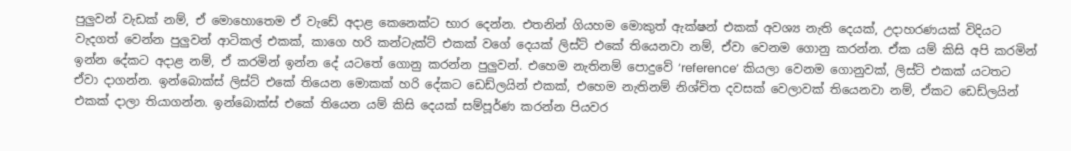පුලුවන් වැඩක් නම්, ඒ මොහොතෙම ඒ වැඩේ අදාළ කෙනෙක්ට භාර දෙන්න. එතනින් ගියහම මොකුත් ඇක්ෂන් එකක් අවශ්‍ය නැති දෙයක්, උදාහරණයක් විදියට වැදගත් වෙන්න පුලුවන් ආටිකල් එකක්, කාගෙ හරි කන්ටැක්ට් එකක් වගේ දෙයක් ලිස්ට් එකේ තියෙනවා නම්, ඒවා වෙනම ගොනු කරන්න. ඒක යම් කිසි අපි කරමින් ඉන්න දේකට අදාළ නම්, ඒ කරමින් ඉන්න දේ යටතේ ගොනු කරන්න පුලුවන්. එහෙම නැතිනම් පොදුවේ ‘reference’ කියලා වෙනම ගොනුවක්, ලිස්ට් එකක් යටතට ඒවා දාගන්න. ඉන්බොක්ස් ලිස්ට් එකේ තියෙන මොකක් හරි දේකට ඩෙඩ්ලයින් එකක්, එහෙම නැතිනම් නිශ්චිත දවසක් වෙලාවක් තියෙනවා නම්, ඒකට ඩෙඩ්ලයින් එකක් දාලා තියාගන්න. ඉන්බොක්ස් එකේ තියෙන යම් කිසි දෙයක් සම්පූර්ණ කරන්න පියවර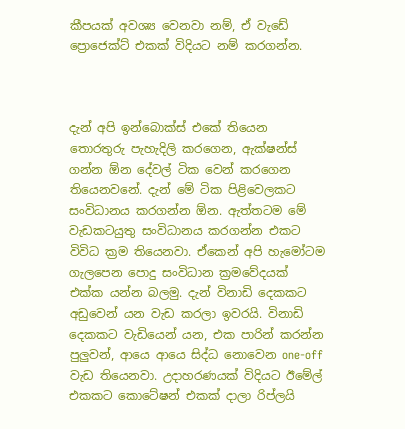කීපයක් අවශ්‍ය වෙනවා නම්, ඒ වැඩේ ප්‍රොජෙක්ට් එකක් විදියට නම් කරගන්න.



දැන් අපි ඉන්බොක්ස් එකේ තියෙන තොරතුරු පැහැදිලි කරගෙන, ඇක්ෂන්ස් ගන්න ඕන දේවල් ටික වෙන් කරගෙන තියෙනවනේ. දැන් මේ ටික පිළිවෙලකට සංවිධානය කරගන්න ඕන. ඇත්තටම මේ වැඩකටයුතු සංවිධානය කරගන්න එකට විවිධ ක්‍රම තියෙනවා. ඒකෙන් අපි හැමෝටම ගැලපෙන පොදු සංවිධාන ක්‍රමවේදයක් එක්ක යන්න බලමු. දැන් විනාඩි දෙකකට අඩුවෙන් යන වැඩ කරලා ඉවරයි. විනාඩි දෙකකට වැඩියෙන් යන, එක පාරින් කරන්න පුලුවන්, ආයෙ ආයෙ සිද්ධ නොවෙන one-off වැඩ තියෙනවා. උදාහරණයක් විදියට ඊමේල් එකකට කොටේෂන් එකක් දාලා රිප්ලයි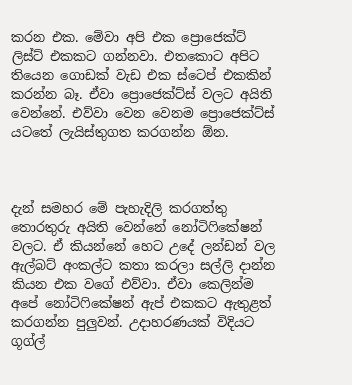කරන එක. මේවා අපි එක ප්‍රොජෙක්ට් ලිස්ට් එකකට ගන්නවා. එතකොට අපිට තියෙන ගොඩක් වැඩ එක ස්ටෙප් එකකින් කරන්න බෑ. ඒවා ප්‍රොජෙක්ට්ස් වලට අයිති වෙන්නේ. එව්වා වෙන වෙනම ප්‍රොජෙක්ට්ස් යටතේ ලැයිස්තුගත කරගන්න ඕන.



දැන් සමහර මේ පැහැදිලි කරගත්තු තොරතුරු අයිති වෙන්නේ නෝටිෆිකේෂන් වලට. ඒ කියන්නේ හෙට උදේ ලන්ඩන් වල ඇල්බට් අංකල්ට කතා කරලා සල්ලි දාන්න කියන එක වගේ එව්වා. ඒවා කෙලින්ම අපේ නෝටිෆිකේෂන් ඇප් එකකට ඇතුළත් කරගන්න පුලුවන්. උදාහරණයක් විදියට ගූග්ල්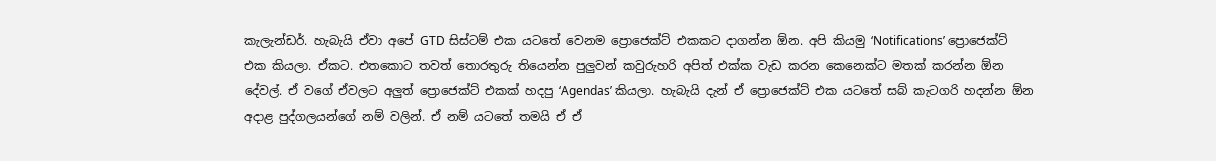කැලැන්ඩර්. හැබැයි ඒවා අපේ GTD සිස්ටම් එක යටතේ වෙනම ප්‍රොජෙක්ට් එකකට දාගන්න ඕන. අපි කියමු ‘Notifications’ ප්‍රොජෙක්ට් එක කියලා. ඒකට. එතකොට තවත් තොරතුරු තියෙන්න පුලුවන් කවුරුහරි අපිත් එක්ක වැඩ කරන කෙනෙක්ට මතක් කරන්න ඕන දේවල්. ඒ වගේ ඒවලට අලුත් ප්‍රොජෙක්ට් එකක් හදපු ‘Agendas’ කියලා. හැබැයි දැන් ඒ ප්‍රොජෙක්ට් එක යටතේ සබ් කැටගරි හදන්න ඕන අදාළ පුද්ගලයන්ගේ නම් වලින්. ඒ නම් යටතේ තමයි ඒ ඒ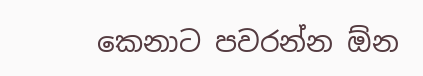කෙනාට පවරන්න ඕන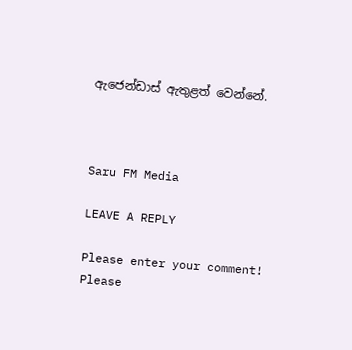ඇජෙන්ඩාස් ඇතුළත් වෙන්නේ.



Saru FM Media

LEAVE A REPLY

Please enter your comment!
Please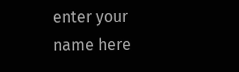enter your name here